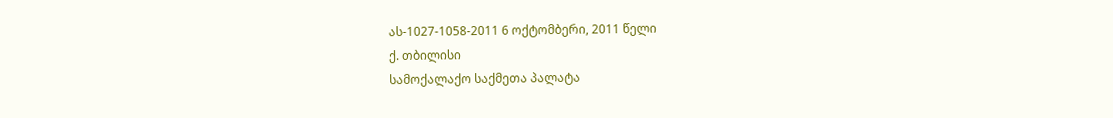ას-1027-1058-2011 6 ოქტომბერი, 2011 წელი
ქ. თბილისი
სამოქალაქო საქმეთა პალატა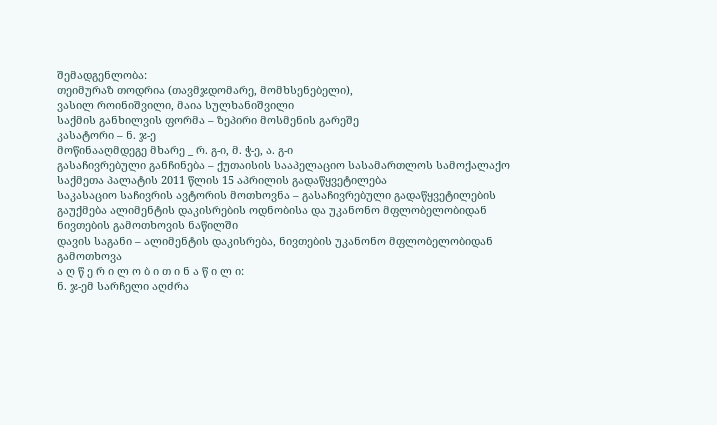შემადგენლობა:
თეიმურაზ თოდრია (თავმჯდომარე, მომხსენებელი),
ვასილ როინიშვილი, მაია სულხანიშვილი
საქმის განხილვის ფორმა – ზეპირი მოსმენის გარეშე
კასატორი – ნ. ჯ-ე
მოწინააღმდეგე მხარე _ რ. გ-ი, მ. ჭ-ე, ა. გ-ი
გასაჩივრებული განჩინება – ქუთაისის სააპელაციო სასამართლოს სამოქალაქო საქმეთა პალატის 2011 წლის 15 აპრილის გადაწყვეტილება
საკასაციო საჩივრის ავტორის მოთხოვნა – გასაჩივრებული გადაწყვეტილების გაუქმება ალიმენტის დაკისრების ოდნობისა და უკანონო მფლობელობიდან ნივთების გამოთხოვის ნაწილში
დავის საგანი – ალიმენტის დაკისრება, ნივთების უკანონო მფლობელობიდან გამოთხოვა
ა ღ წ ე რ ი ლ ო ბ ი თ ი ნ ა წ ი ლ ი:
ნ. ჯ-ემ სარჩელი აღძრა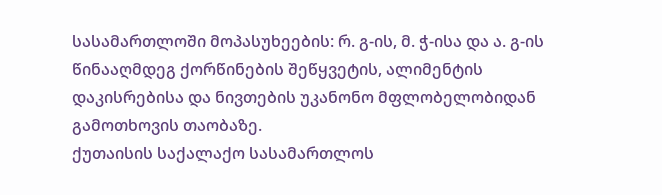სასამართლოში მოპასუხეების: რ. გ-ის, მ. ჭ-ისა და ა. გ-ის წინააღმდეგ ქორწინების შეწყვეტის, ალიმენტის დაკისრებისა და ნივთების უკანონო მფლობელობიდან გამოთხოვის თაობაზე.
ქუთაისის საქალაქო სასამართლოს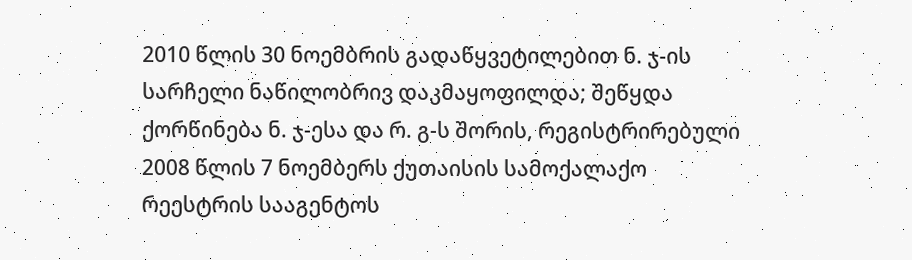2010 წლის 30 ნოემბრის გადაწყვეტილებით ნ. ჯ-ის სარჩელი ნაწილობრივ დაკმაყოფილდა; შეწყდა ქორწინება ნ. ჯ-ესა და რ. გ-ს შორის, რეგისტრირებული 2008 წლის 7 ნოემბერს ქუთაისის სამოქალაქო რეესტრის სააგენტოს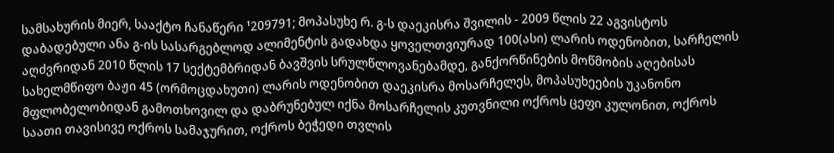სამსახურის მიერ, სააქტო ჩანაწერი ¹209791; მოპასუხე რ. გ-ს დაეკისრა შვილის - 2009 წლის 22 აგვისტოს დაბადებული ანა გ-ის სასარგებლოდ ალიმენტის გადახდა ყოველთვიურად 100(ასი) ლარის ოდენობით, სარჩელის აღძვრიდან 2010 წლის 17 სექტემბრიდან ბავშვის სრულწლოვანებამდე, განქორწინების მოწმობის აღებისას სახელმწიფო ბაჟი 45 (ორმოცდახუთი) ლარის ოდენობით დაეკისრა მოსარჩელეს, მოპასუხეების უკანონო მფლობელობიდან გამოთხოვილ და დაბრუნებულ იქნა მოსარჩელის კუთვნილი ოქროს ცეფი კულონით, ოქროს საათი თავისივე ოქროს სამაჯურით, ოქროს ბეჭედი თვლის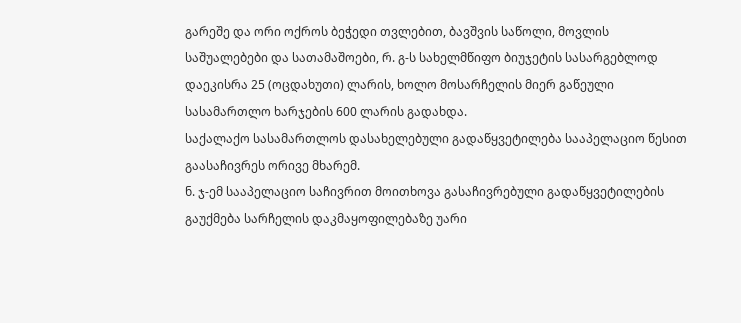გარეშე და ორი ოქროს ბეჭედი თვლებით, ბავშვის საწოლი, მოვლის საშუალებები და სათამაშოები, რ. გ-ს სახელმწიფო ბიუჯეტის სასარგებლოდ დაეკისრა 25 (ოცდახუთი) ლარის, ხოლო მოსარჩელის მიერ გაწეული სასამართლო ხარჯების 600 ლარის გადახდა.
საქალაქო სასამართლოს დასახელებული გადაწყვეტილება სააპელაციო წესით გაასაჩივრეს ორივე მხარემ.
ნ. ჯ-ემ სააპელაციო საჩივრით მოითხოვა გასაჩივრებული გადაწყვეტილების გაუქმება სარჩელის დაკმაყოფილებაზე უარი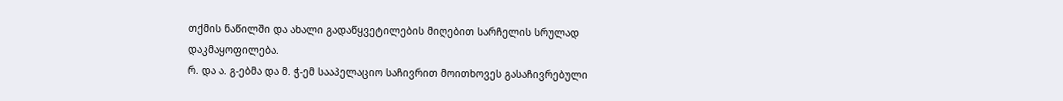თქმის ნაწილში და ახალი გადაწყვეტილების მიღებით სარჩელის სრულად დაკმაყოფილება.
რ. და ა. გ-ებმა და მ. ჭ-ემ სააპელაციო საჩივრით მოითხოვეს გასაჩივრებული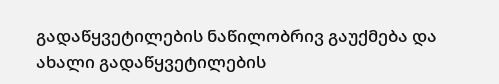გადაწყვეტილების ნაწილობრივ გაუქმება და ახალი გადაწყვეტილების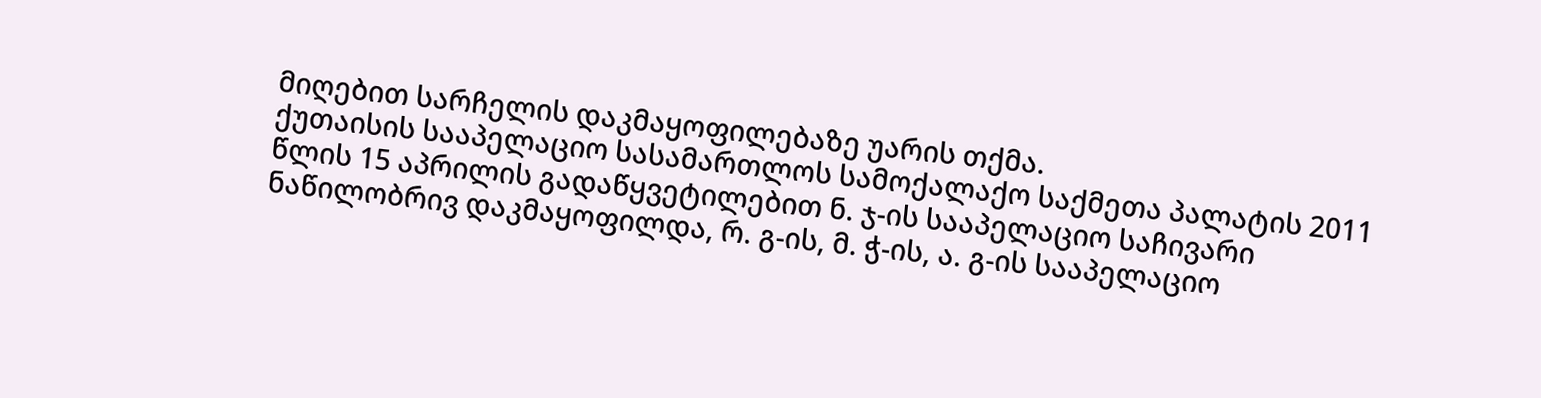მიღებით სარჩელის დაკმაყოფილებაზე უარის თქმა.
ქუთაისის სააპელაციო სასამართლოს სამოქალაქო საქმეთა პალატის 2011 წლის 15 აპრილის გადაწყვეტილებით ნ. ჯ-ის სააპელაციო საჩივარი ნაწილობრივ დაკმაყოფილდა, რ. გ-ის, მ. ჭ-ის, ა. გ-ის სააპელაციო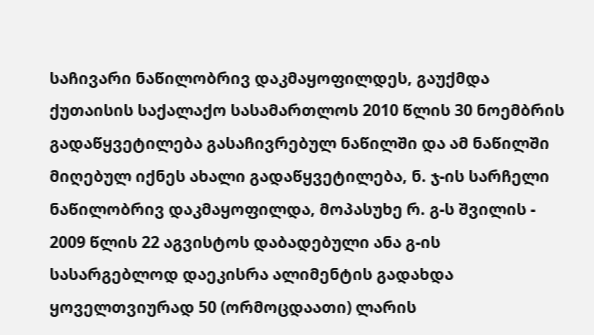საჩივარი ნაწილობრივ დაკმაყოფილდეს, გაუქმდა ქუთაისის საქალაქო სასამართლოს 2010 წლის 30 ნოემბრის გადაწყვეტილება გასაჩივრებულ ნაწილში და ამ ნაწილში მიღებულ იქნეს ახალი გადაწყვეტილება, ნ. ჯ-ის სარჩელი ნაწილობრივ დაკმაყოფილდა, მოპასუხე რ. გ-ს შვილის - 2009 წლის 22 აგვისტოს დაბადებული ანა გ-ის სასარგებლოდ დაეკისრა ალიმენტის გადახდა ყოველთვიურად 50 (ორმოცდაათი) ლარის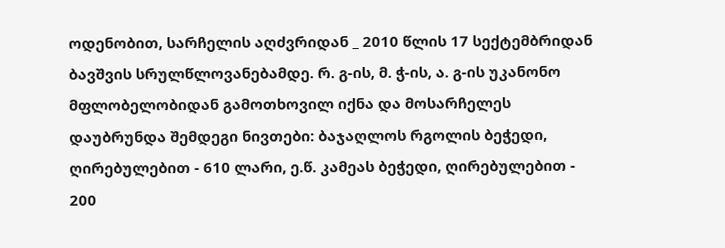ოდენობით, სარჩელის აღძვრიდან _ 2010 წლის 17 სექტემბრიდან ბავშვის სრულწლოვანებამდე. რ. გ-ის, მ. ჭ-ის, ა. გ-ის უკანონო მფლობელობიდან გამოთხოვილ იქნა და მოსარჩელეს დაუბრუნდა შემდეგი ნივთები: ბაჯაღლოს რგოლის ბეჭედი, ღირებულებით - 610 ლარი, ე.წ. კამეას ბეჭედი, ღირებულებით - 200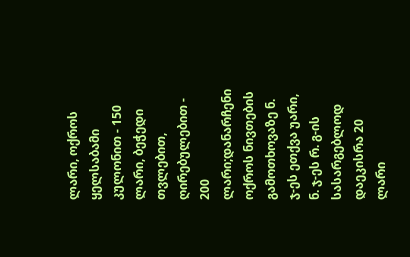ლარი, ოქროს ყელსაბამი კულონით - 150 ლარი, ბეჭედი თვლებით, ღირებულებით - 200 ლარი;დანარჩენი ოქროს ნივთების გამოთხოვაზე ნ. ჯ-ეს ეთქვა უარი, ნ. ჯ-ეს რ. გ-ის სასარგებლოდ დაეკისრა 20 ლარი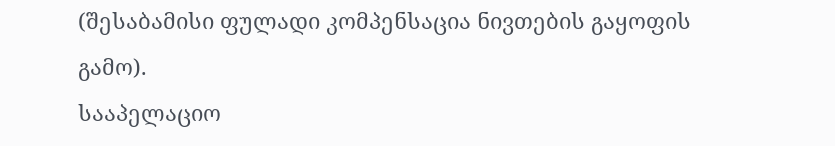(შესაბამისი ფულადი კომპენსაცია ნივთების გაყოფის გამო).
სააპელაციო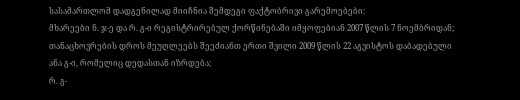სასამართლომ დადგენილად მიიჩნია შემდეგი ფაქტობრივი გარემოებები:
მხარეები ნ. ჯ-ე და რ. გ-ი რეგისტრირებულ ქორწინებაში იმყოფებიან 2007 წლის 7 ნოემბრიდან;
თანაცხოვრების დროს მეუღლეებს შეეძიანთ ერთი შვილი 2009 წლის 22 აგვისტოს დაბადებული ანა გ-ი, რომელიც დედასთან იზრდება;
რ. გ-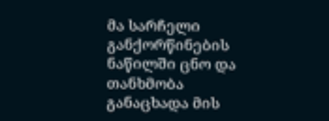მა სარჩელი განქორწინების ნაწილში ცნო და თანხმობა განაცხადა მის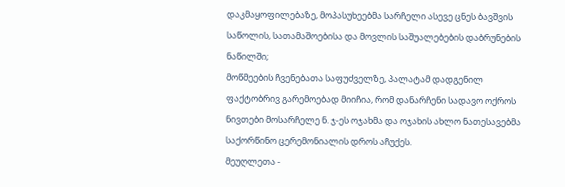დაკმაყოფილებაზე, მოპასუხეებმა სარჩელი ასევე ცნეს ბავშვის საწოლის, სათამაშოებისა და მოვლის საშუალებების დაბრუნების ნაწილში;
მოწმეების ჩვენებათა საფუძველზე, პალატამ დადგენილ ფაქტობრივ გარემოებად მიიჩია, რომ დანარჩენი სადავო ოქროს ნივთები მოსარჩელე ნ. ჯ-ეს ოჯახმა და ოჯახის ახლო ნათესავებმა საქორწინო ცერემონიალის დროს აჩუქეს.
მეუღლეთა -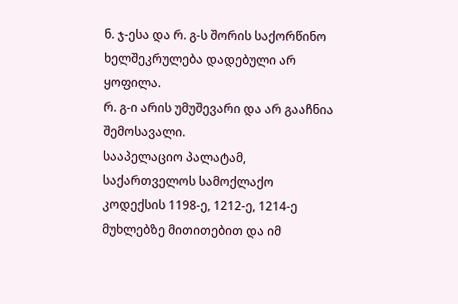ნ. ჯ-ესა და რ. გ-ს შორის საქორწინო ხელშეკრულება დადებული არ ყოფილა.
რ. გ-ი არის უმუშევარი და არ გააჩნია შემოსავალი.
სააპელაციო პალატამ, საქართველოს სამოქლაქო კოდექსის 1198-ე, 1212-ე, 1214-ე მუხლებზე მითითებით და იმ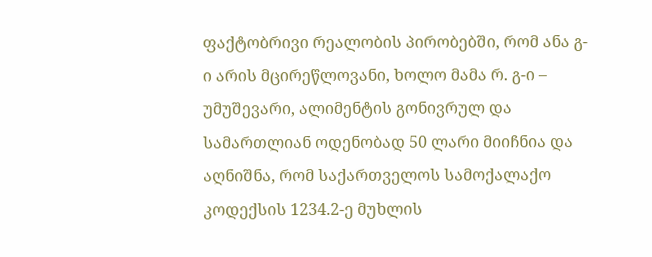ფაქტობრივი რეალობის პირობებში, რომ ანა გ-ი არის მცირეწლოვანი, ხოლო მამა რ. გ-ი – უმუშევარი, ალიმენტის გონივრულ და სამართლიან ოდენობად 50 ლარი მიიჩნია და აღნიშნა, რომ საქართველოს სამოქალაქო კოდექსის 1234.2-ე მუხლის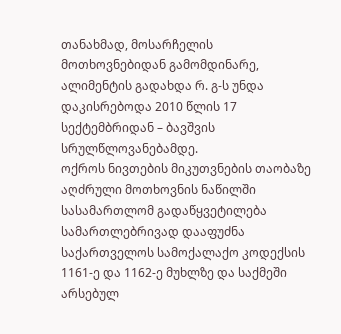თანახმად, მოსარჩელის მოთხოვნებიდან გამომდინარე, ალიმენტის გადახდა რ. გ-ს უნდა დაკისრებოდა 2010 წლის 17 სექტემბრიდან – ბავშვის სრულწლოვანებამდე.
ოქროს ნივთების მიკუთვნების თაობაზე აღძრული მოთხოვნის ნაწილში სასამართლომ გადაწყვეტილება სამართლებრივად დააფუძნა საქართველოს სამოქალაქო კოდექსის 1161-ე და 1162-ე მუხლზე და საქმეში არსებულ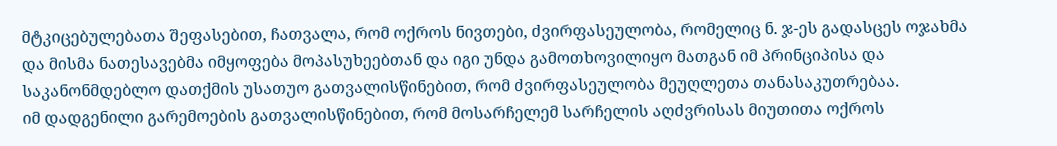მტკიცებულებათა შეფასებით, ჩათვალა, რომ ოქროს ნივთები, ძვირფასეულობა, რომელიც ნ. ჯ-ეს გადასცეს ოჯახმა და მისმა ნათესავებმა იმყოფება მოპასუხეებთან და იგი უნდა გამოთხოვილიყო მათგან იმ პრინციპისა და საკანონმდებლო დათქმის უსათუო გათვალისწინებით, რომ ძვირფასეულობა მეუღლეთა თანასაკუთრებაა.
იმ დადგენილი გარემოების გათვალისწინებით, რომ მოსარჩელემ სარჩელის აღძვრისას მიუთითა ოქროს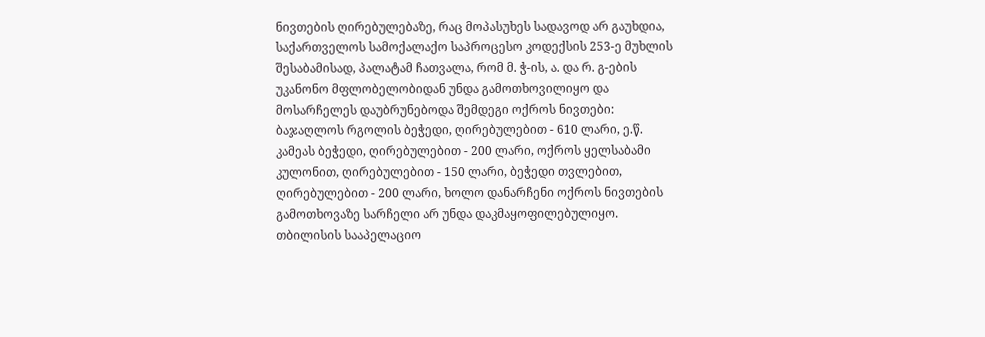ნივთების ღირებულებაზე, რაც მოპასუხეს სადავოდ არ გაუხდია, საქართველოს სამოქალაქო საპროცესო კოდექსის 253-ე მუხლის შესაბამისად, პალატამ ჩათვალა, რომ მ. ჭ-ის, ა. და რ. გ-ების უკანონო მფლობელობიდან უნდა გამოთხოვილიყო და მოსარჩელეს დაუბრუნებოდა შემდეგი ოქროს ნივთები: ბაჯაღლოს რგოლის ბეჭედი, ღირებულებით - 610 ლარი, ე.წ. კამეას ბეჭედი, ღირებულებით - 200 ლარი, ოქროს ყელსაბამი კულონით, ღირებულებით - 150 ლარი, ბეჭედი თვლებით, ღირებულებით - 200 ლარი, ხოლო დანარჩენი ოქროს ნივთების გამოთხოვაზე სარჩელი არ უნდა დაკმაყოფილებულიყო.
თბილისის სააპელაციო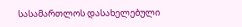სასამართლოს დასახელებული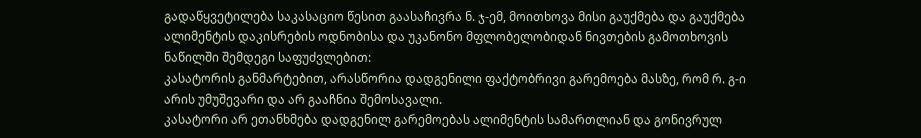გადაწყვეტილება საკასაციო წესით გაასაჩივრა ნ. ჯ-ემ, მოითხოვა მისი გაუქმება და გაუქმება ალიმენტის დაკისრების ოდნობისა და უკანონო მფლობელობიდან ნივთების გამოთხოვის ნაწილში შემდეგი საფუძვლებით:
კასატორის განმარტებით, არასწორია დადგენილი ფაქტობრივი გარემოება მასზე, რომ რ. გ-ი არის უმუშევარი და არ გააჩნია შემოსავალი.
კასატორი არ ეთანხმება დადგენილ გარემოებას ალიმენტის სამართლიან და გონივრულ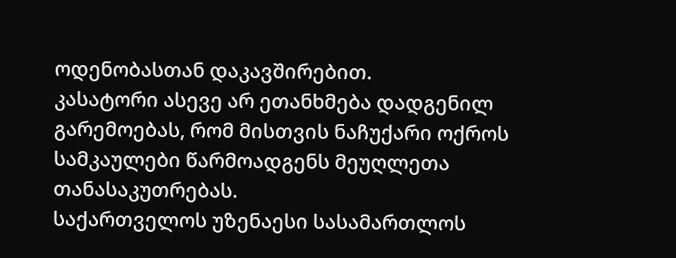ოდენობასთან დაკავშირებით.
კასატორი ასევე არ ეთანხმება დადგენილ გარემოებას, რომ მისთვის ნაჩუქარი ოქროს სამკაულები წარმოადგენს მეუღლეთა თანასაკუთრებას.
საქართველოს უზენაესი სასამართლოს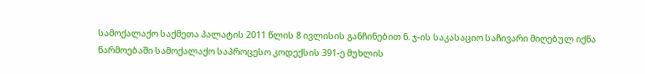სამოქალაქო საქმეთა პალატის 2011 წლის 8 ივლისის განჩინებით ნ. ჯ-ის საკასაციო საჩივარი მიღებულ იქნა წარმოებაში სამოქალაქო საპროცესო კოდექსის 391-ე მუხლის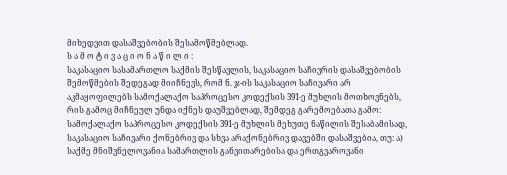მიხედვით დასაშვებობის შესამოწმებლად.
ს ა მ ო ტ ი ვ ა ც ი ო ნ ა წ ი ლ ი :
საკასაციო სასამართლო საქმის შესწავლის, საკასაციო საჩივრის დასაშვებობის შემოწმების შედეგად მიიჩნევს, რომ ნ. ჯ-ის საკასაციო საჩივარი არ აკმაყოფილებს სამოქალაქო საპროცესო კოდექსის 391-ე მუხლის მოთხოვნებს, რის გამოც მიჩნეულ უნდა იქნეს დაუშვებლად, შემდეგ გარემოებათა გამო:
სამოქალაქო საპროცესო კოდექსის 391-ე მუხლის მეხუთე ნაწილის შესაბამისად, საკასაციო საჩივარი ქონებრივ და სხვა არაქონებრივ დავებში დასაშვებია, თუ: ა) საქმე მნიშვნელოვანია სამართლის განვითარებისა და ერთგვაროვანი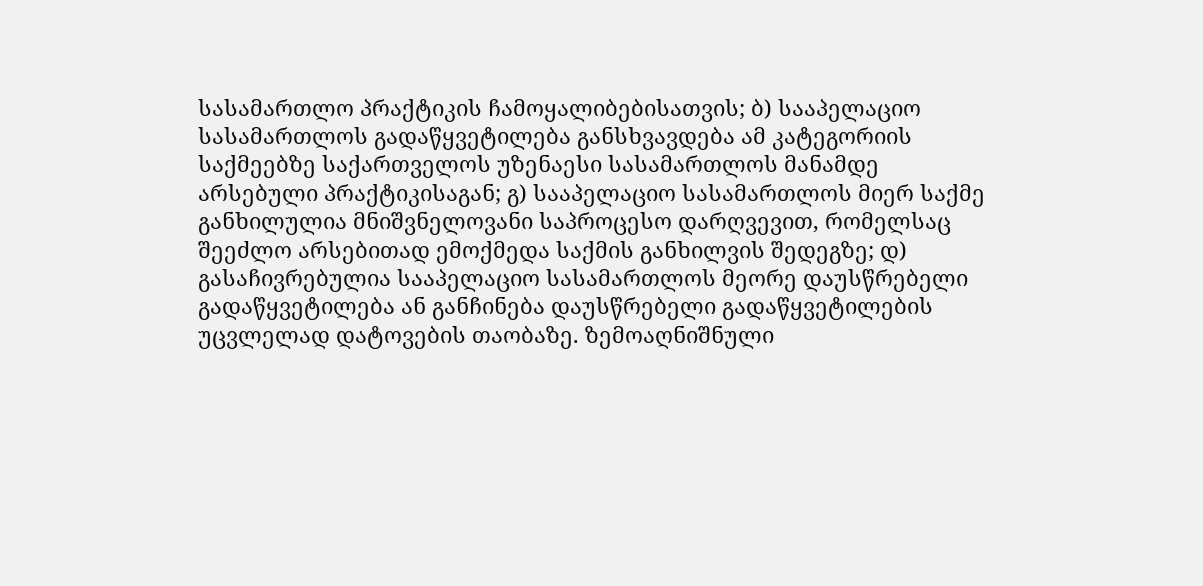სასამართლო პრაქტიკის ჩამოყალიბებისათვის; ბ) სააპელაციო სასამართლოს გადაწყვეტილება განსხვავდება ამ კატეგორიის საქმეებზე საქართველოს უზენაესი სასამართლოს მანამდე არსებული პრაქტიკისაგან; გ) სააპელაციო სასამართლოს მიერ საქმე განხილულია მნიშვნელოვანი საპროცესო დარღვევით, რომელსაც შეეძლო არსებითად ემოქმედა საქმის განხილვის შედეგზე; დ) გასაჩივრებულია სააპელაციო სასამართლოს მეორე დაუსწრებელი გადაწყვეტილება ან განჩინება დაუსწრებელი გადაწყვეტილების უცვლელად დატოვების თაობაზე. ზემოაღნიშნული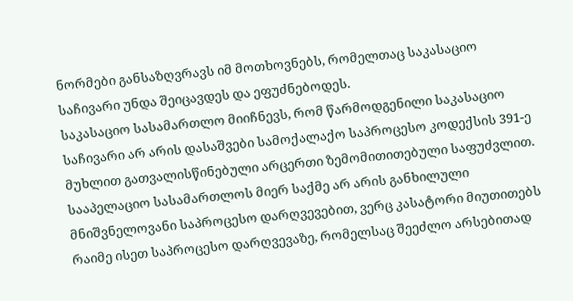ნორმები განსაზღვრავს იმ მოთხოვნებს, რომელთაც საკასაციო საჩივარი უნდა შეიცავდეს და ეფუძნებოდეს.
საკასაციო სასამართლო მიიჩნევს, რომ წარმოდგენილი საკასაციო საჩივარი არ არის დასაშვები სამოქალაქო საპროცესო კოდექსის 391-ე მუხლით გათვალისწინებული არცერთი ზემომითითებული საფუძვლით.
სააპელაციო სასამართლოს მიერ საქმე არ არის განხილული მნიშვნელოვანი საპროცესო დარღვევებით, ვერც კასატორი მიუთითებს რაიმე ისეთ საპროცესო დარღვევაზე, რომელსაც შეეძლო არსებითად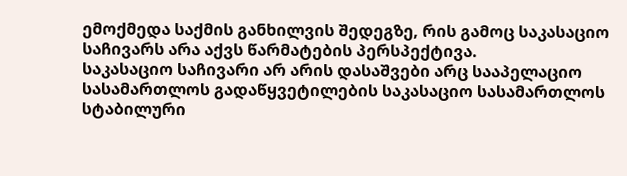ემოქმედა საქმის განხილვის შედეგზე, რის გამოც საკასაციო საჩივარს არა აქვს წარმატების პერსპექტივა.
საკასაციო საჩივარი არ არის დასაშვები არც სააპელაციო სასამართლოს გადაწყვეტილების საკასაციო სასამართლოს სტაბილური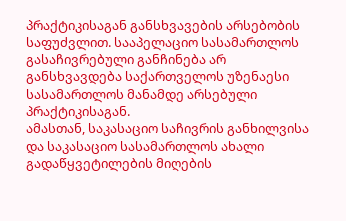პრაქტიკისაგან განსხვავების არსებობის საფუძვლით. სააპელაციო სასამართლოს გასაჩივრებული განჩინება არ განსხვავდება საქართველოს უზენაესი სასამართლოს მანამდე არსებული პრაქტიკისაგან.
ამასთან, საკასაციო საჩივრის განხილვისა და საკასაციო სასამართლოს ახალი გადაწყვეტილების მიღების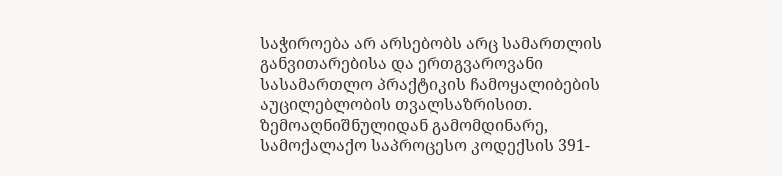საჭიროება არ არსებობს არც სამართლის განვითარებისა და ერთგვაროვანი სასამართლო პრაქტიკის ჩამოყალიბების აუცილებლობის თვალსაზრისით.
ზემოაღნიშნულიდან გამომდინარე, სამოქალაქო საპროცესო კოდექსის 391-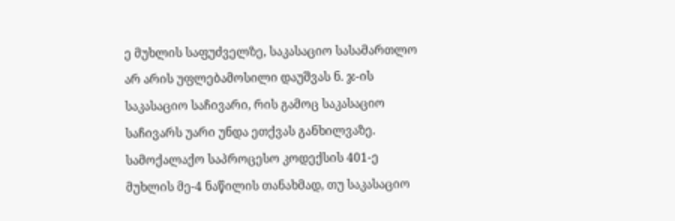ე მუხლის საფუძველზე, საკასაციო სასამართლო არ არის უფლებამოსილი დაუშვას ნ. ჯ-ის საკასაციო საჩივარი, რის გამოც საკასაციო საჩივარს უარი უნდა ეთქვას განხილვაზე.
სამოქალაქო საპროცესო კოდექსის 401-ე მუხლის მე-4 ნაწილის თანახმად, თუ საკასაციო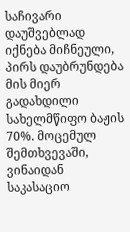საჩივარი დაუშვებლად იქნება მიჩნეული, პირს დაუბრუნდება მის მიერ გადახდილი სახელმწიფო ბაჟის 70%. მოცემულ შემთხვევაში, ვინაიდან საკასაციო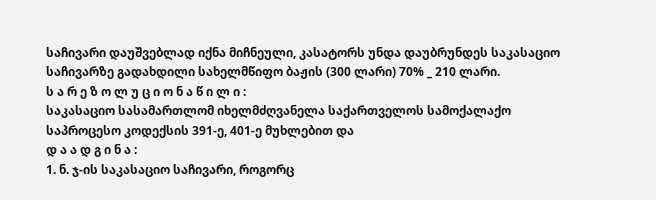საჩივარი დაუშვებლად იქნა მიჩნეული, კასატორს უნდა დაუბრუნდეს საკასაციო საჩივარზე გადახდილი სახელმწიფო ბაჟის (300 ლარი) 70% _ 210 ლარი.
ს ა რ ე ზ ო ლ უ ც ი ო ნ ა წ ი ლ ი :
საკასაციო სასამართლომ იხელმძღვანელა საქართველოს სამოქალაქო საპროცესო კოდექსის 391-ე, 401-ე მუხლებით და
დ ა ა დ გ ი ნ ა :
1. ნ. ჯ-ის საკასაციო საჩივარი, როგორც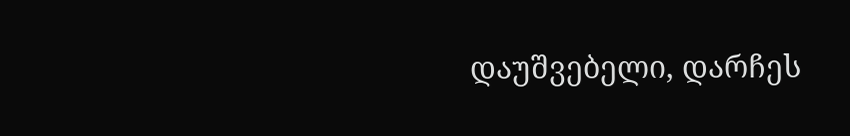დაუშვებელი, დარჩეს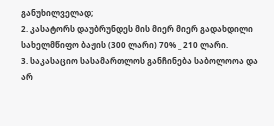განუხილველად;
2. კასატორს დაუბრუნდეს მის მიერ მიერ გადახდილი სახელმწიფო ბაჟის (300 ლარი) 70% _ 210 ლარი.
3. საკასაციო სასამართლოს განჩინება საბოლოოა და არ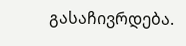გასაჩივრდება.